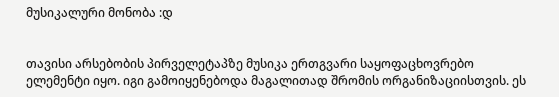მუსიკალური მონობა :დ


თავისი არსებობის პირველეტაპზე მუსიკა ერთგვარი საყოფაცხოვრებო ელემენტი იყო. იგი გამოიყენებოდა მაგალითად შრომის ორგანიზაციისთვის. ეს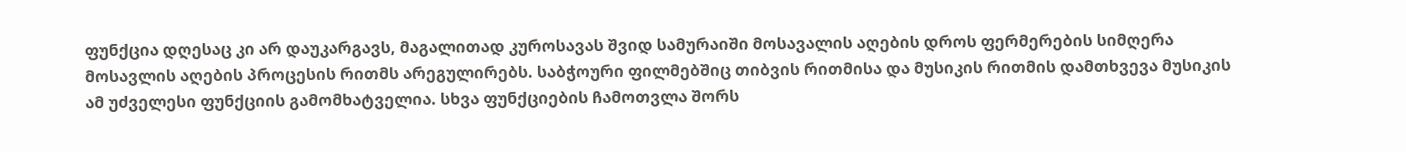ფუნქცია დღესაც კი არ დაუკარგავს, მაგალითად კუროსავას შვიდ სამურაიში მოსავალის აღების დროს ფერმერების სიმღერა მოსავლის აღების პროცესის რითმს არეგულირებს. საბჭოური ფილმებშიც თიბვის რითმისა და მუსიკის რითმის დამთხვევა მუსიკის ამ უძველესი ფუნქციის გამომხატველია. სხვა ფუნქციების ჩამოთვლა შორს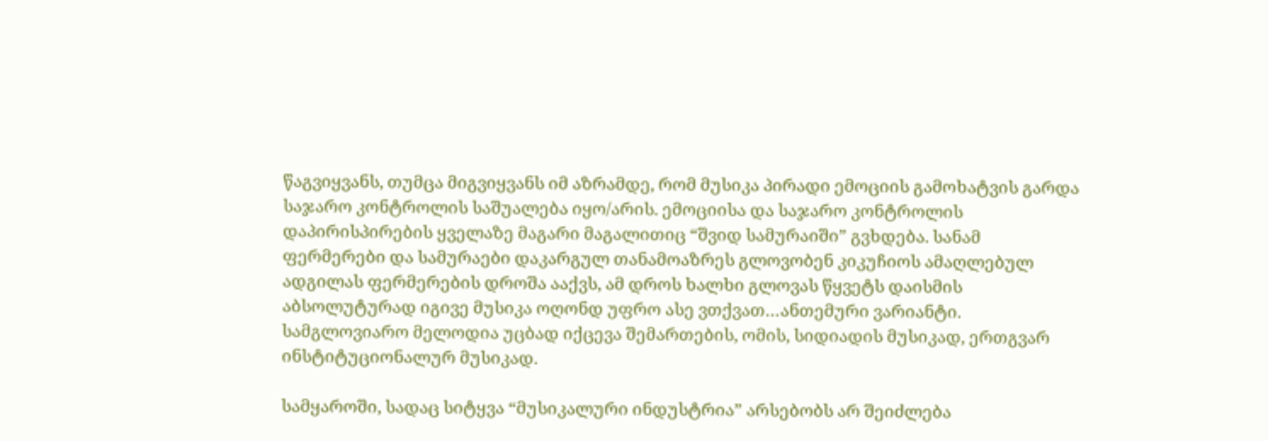წაგვიყვანს, თუმცა მიგვიყვანს იმ აზრამდე, რომ მუსიკა პირადი ემოციის გამოხატვის გარდა საჯარო კონტროლის საშუალება იყო/არის. ემოციისა და საჯარო კონტროლის დაპირისპირების ყველაზე მაგარი მაგალითიც “შვიდ სამურაიში” გვხდება. სანამ ფერმერები და სამურაები დაკარგულ თანამოაზრეს გლოვობენ კიკუჩიოს ამაღლებულ ადგილას ფერმერების დროშა ააქვს, ამ დროს ხალხი გლოვას წყვეტს დაისმის აბსოლუტურად იგივე მუსიკა ოღონდ უფრო ასე ვთქვათ…ანთემური ვარიანტი. სამგლოვიარო მელოდია უცბად იქცევა შემართების, ომის, სიდიადის მუსიკად, ერთგვარ ინსტიტუციონალურ მუსიკად.

სამყაროში, სადაც სიტყვა “მუსიკალური ინდუსტრია” არსებობს არ შეიძლება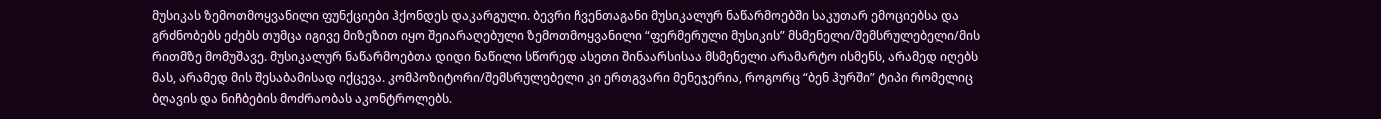მუსიკას ზემოთმოყვანილი ფუნქციები ჰქონდეს დაკარგული. ბევრი ჩვენთაგანი მუსიკალურ ნაწარმოებში საკუთარ ემოციებსა და გრძნობებს ეძებს თუმცა იგივე მიზეზით იყო შეიარაღებული ზემოთმოყვანილი “ფერმერული მუსიკის” მსმენელი/შემსრულებელი/მის რითმზე მომუშავე. მუსიკალურ ნაწარმოებთა დიდი ნაწილი სწორედ ასეთი შინაარსისაა მსმენელი არამარტო ისმენს, არამედ იღებს მას, არამედ მის შესაბამისად იქცევა. კომპოზიტორი/შემსრულებელი კი ერთგვარი მენეჯერია, როგორც “ბენ ჰურში” ტიპი რომელიც ბღავის და ნიჩბების მოძრაობას აკონტროლებს.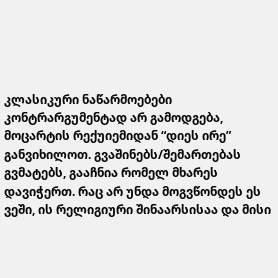კლასიკური ნაწარმოებები კონტრარგუმენტად არ გამოდგება, მოცარტის რექუიემიდან “დიეს ირე” განვიხილოთ. გვაშინებს/შემართებას გვმატებს, გააჩნია რომელ მხარეს დავიჭერთ. რაც არ უნდა მოგვწონდეს ეს ვეში, ის რელიგიური შინაარსისაა და მისი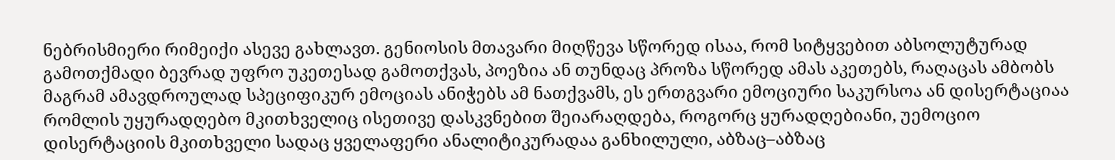ნებრისმიერი რიმეიქი ასევე გახლავთ. გენიოსის მთავარი მიღწევა სწორედ ისაა, რომ სიტყვებით აბსოლუტურად გამოთქმადი ბევრად უფრო უკეთესად გამოთქვას, პოეზია ან თუნდაც პროზა სწორედ ამას აკეთებს, რაღაცას ამბობს მაგრამ ამავდროულად სპეციფიკურ ემოციას ანიჭებს ამ ნათქვამს, ეს ერთგვარი ემოციური საკურსოა ან დისერტაციაა რომლის უყურადღებო მკითხველიც ისეთივე დასკვნებით შეიარაღდება, როგორც ყურადღებიანი, უემოციო დისერტაციის მკითხველი სადაც ყველაფერი ანალიტიკურადაა განხილული, აბზაც–აბზაც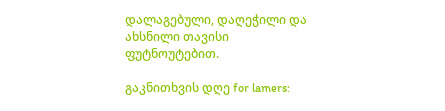დალაგებული, დაღეჭილი და ახსნილი თავისი ფუტნოუტებით.

გაკნითხვის დღე for lamers: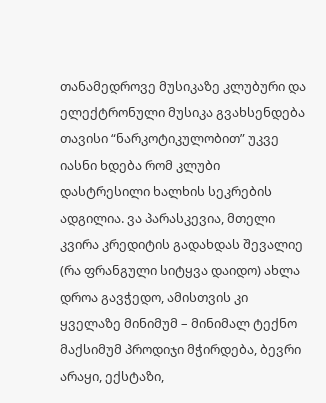თანამედროვე მუსიკაზე კლუბური და ელექტრონული მუსიკა გვახსენდება თავისი “ნარკოტიკულობით” უკვე იასნი ხდება რომ კლუბი დასტრესილი ხალხის სეკრების ადგილია. ვა პარასკევია, მთელი კვირა კრედიტის გადახდას შევალიე (რა ფრანგული სიტყვა დაიდო) ახლა დროა გავჭედო, ამისთვის კი ყველაზე მინიმუმ – მინიმალ ტექნო მაქსიმუმ პროდიჯი მჭირდება, ბევრი არაყი, ექსტაზი,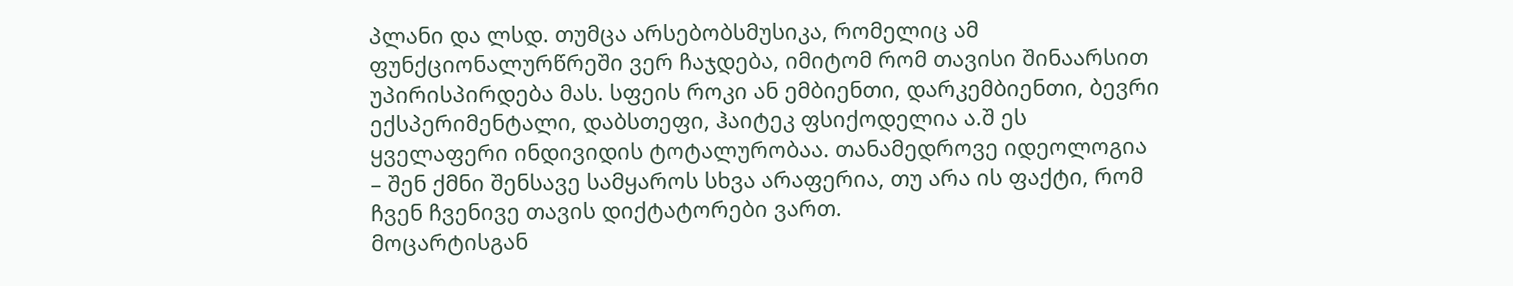პლანი და ლსდ. თუმცა არსებობსმუსიკა, რომელიც ამ ფუნქციონალურწრეში ვერ ჩაჯდება, იმიტომ რომ თავისი შინაარსით უპირისპირდება მას. სფეის როკი ან ემბიენთი, დარკემბიენთი, ბევრი ექსპერიმენტალი, დაბსთეფი, ჰაიტეკ ფსიქოდელია ა.შ ეს ყველაფერი ინდივიდის ტოტალურობაა. თანამედროვე იდეოლოგია – შენ ქმნი შენსავე სამყაროს სხვა არაფერია, თუ არა ის ფაქტი, რომ ჩვენ ჩვენივე თავის დიქტატორები ვართ.
მოცარტისგან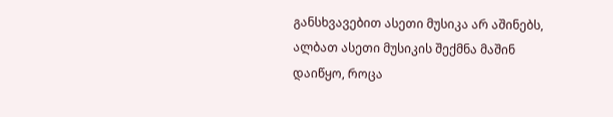განსხვავებით ასეთი მუსიკა არ აშინებს, ალბათ ასეთი მუსიკის შექმნა მაშინ დაიწყო, როცა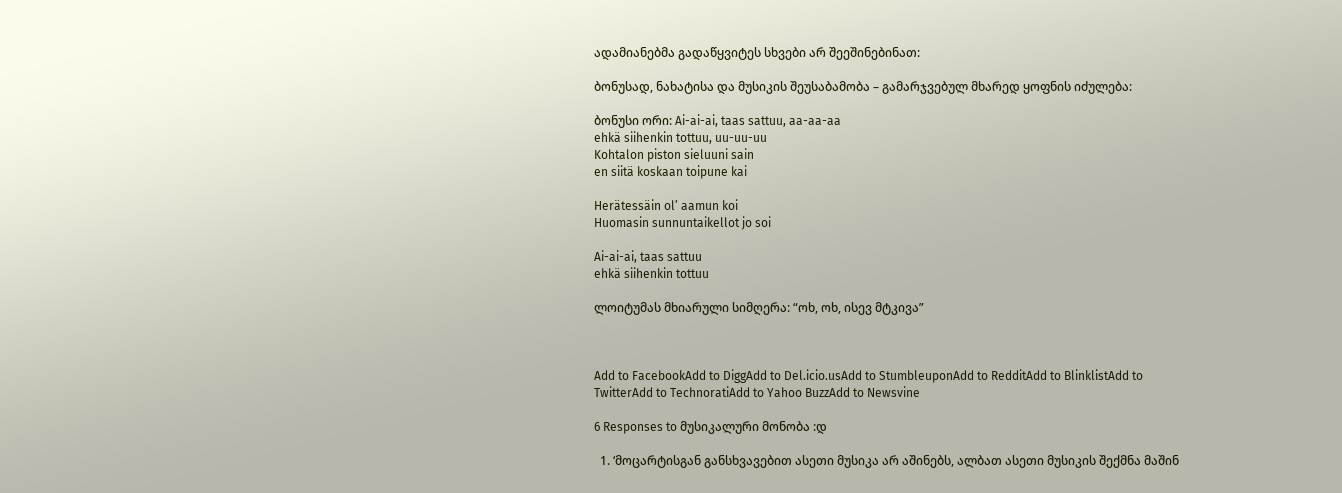ადამიანებმა გადაწყვიტეს სხვები არ შეეშინებინათ:

ბონუსად, ნახატისა და მუსიკის შეუსაბამობა – გამარჯვებულ მხარედ ყოფნის იძულება:

ბონუსი ორი: Ai-ai-ai, taas sattuu, aa-aa-aa
ehkä siihenkin tottuu, uu-uu-uu
Kohtalon piston sieluuni sain
en siitä koskaan toipune kai

Herätessäin ol’ aamun koi
Huomasin sunnuntaikellot jo soi

Ai-ai-ai, taas sattuu
ehkä siihenkin tottuu

ლოიტუმას მხიარული სიმღერა: “ოხ, ოხ, ისევ მტკივა”



Add to FacebookAdd to DiggAdd to Del.icio.usAdd to StumbleuponAdd to RedditAdd to BlinklistAdd to TwitterAdd to TechnoratiAdd to Yahoo BuzzAdd to Newsvine

6 Responses to მუსიკალური მონობა :დ

  1. ‘მოცარტისგან განსხვავებით ასეთი მუსიკა არ აშინებს, ალბათ ასეთი მუსიკის შექმნა მაშინ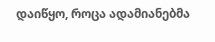დაიწყო, როცა ადამიანებმა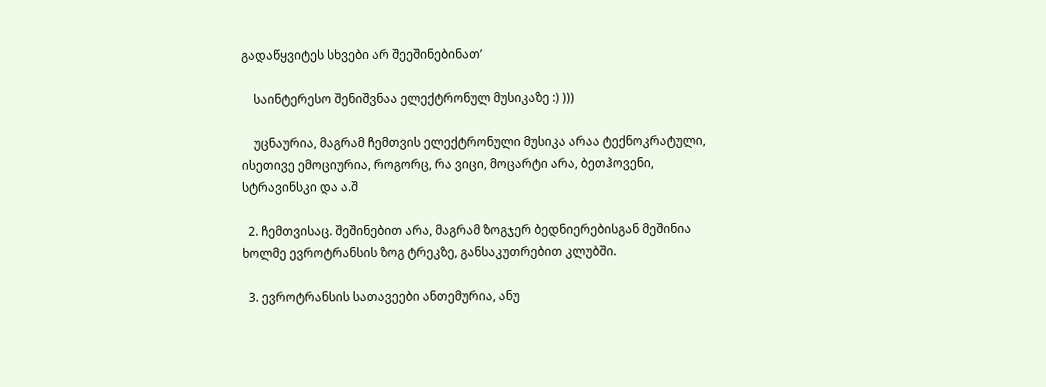გადაწყვიტეს სხვები არ შეეშინებინათ’

    საინტერესო შენიშვნაა ელექტრონულ მუსიკაზე :) )))

    უცნაურია, მაგრამ ჩემთვის ელექტრონული მუსიკა არაა ტექნოკრატული, ისეთივე ემოციურია, როგორც, რა ვიცი, მოცარტი არა, ბეთჰოვენი, სტრავინსკი და ა.შ

  2. ჩემთვისაც. შეშინებით არა, მაგრამ ზოგჯერ ბედნიერებისგან მეშინია ხოლმე ევროტრანსის ზოგ ტრეკზე, განსაკუთრებით კლუბში.

  3. ევროტრანსის სათავეები ანთემურია, ანუ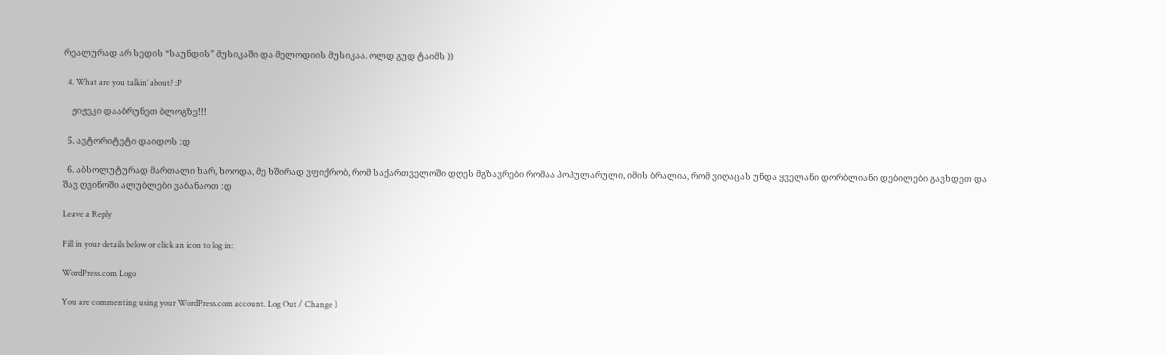რეალურად არ სედის “საუნდის” მუსიკაში და მელოდიის მუსიკაა. ოლდ გუდ ტაიმს ))

  4. What are you talkin’ about? :P

    ჟიჟეკი დააბრუნეთ ბლოგზე!!!

  5. ავტორიტეტი დაიდოს :დ

  6. აბსოლუტურად მართალი ხარ, ხოოდა, მე ხშირად ვფიქრობ, რომ საქართველოში დღეს მგზავრები რომაა პოპულარული, იმის ბრალია, რომ ვიღაცას უნდა ყველანი დორბლიანი დებილები გავხდეთ და შავ ღვინოში ალუბლები ვაბანაოთ :დ

Leave a Reply

Fill in your details below or click an icon to log in:

WordPress.com Logo

You are commenting using your WordPress.com account. Log Out / Change )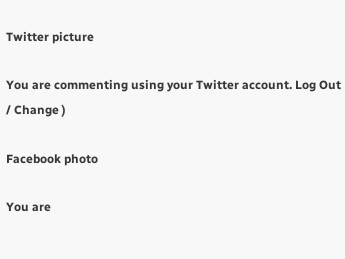Twitter picture

You are commenting using your Twitter account. Log Out / Change )

Facebook photo

You are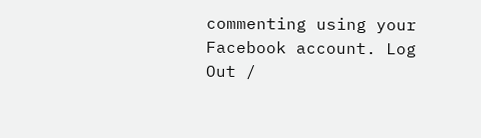commenting using your Facebook account. Log Out /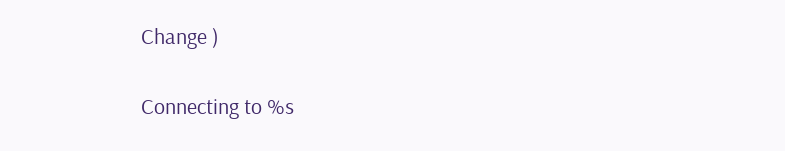Change )

Connecting to %s